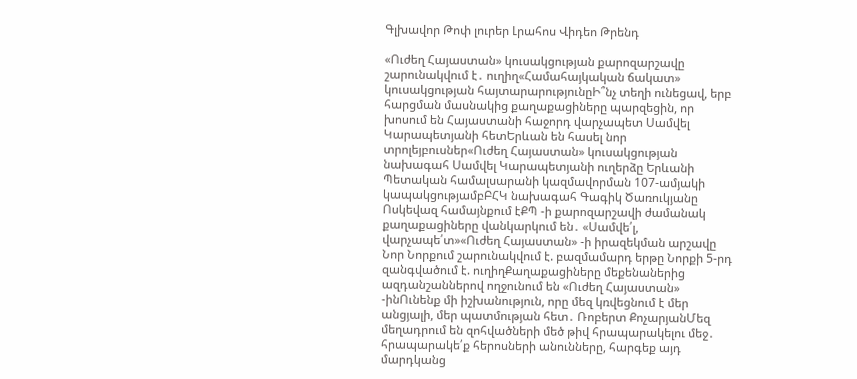Գլխավոր Թոփ լուրեր Լրահոս Վիդեո Թրենդ

«Ուժեղ Հայաստան» կուսակցության քարոզարշավը շարունակվում է․ ուղիղ«Համահայկական ճակատ» կուսակցության հայտարարությունըԻ՞նչ տեղի ունեցավ, երբ հարցման մասնակից քաղաքացիները պարզեցին, որ խոսում են Հայաստանի հաջորդ վարչապետ Սամվել Կարապետյանի հետԵրևան են հասել նոր տրոլեյբուսներ«Ուժեղ Հայաստան» կուսակցության նախագահ Սամվել Կարապետյանի ուղերձը Երևանի Պետական համալսարանի կազմավորման 107-ամյակի կապակցությամբԲՀԿ նախագահ Գագիկ Ծառուկյանը Ոսկեվազ համայնքում էՔՊ -ի քարոզարշավի ժամանակ քաղաքացիները վանկարկում են․ «Սամվե՛լ, վարչապե՛տ»«Ուժեղ Հայաստան» -ի իրազեկման արշավը Նոր Նորքում շարունակվում է. բազմամարդ երթը Նորքի 5-րդ զանգվածում է. ուղիղՔաղաքացիները մեքենաներից ազդանշաններով ողջունում են «Ուժեղ Հայաստան» -ինՈւնենք մի իշխանություն, որը մեզ կռվեցնում է մեր անցյալի, մեր պատմության հետ․ Ռոբերտ ՔոչարյանՄեզ մեղադրում են զոհվածների մեծ թիվ հրապարակելու մեջ․ հրապարակե՛ք հերոսների անունները, հարգեք այդ մարդկանց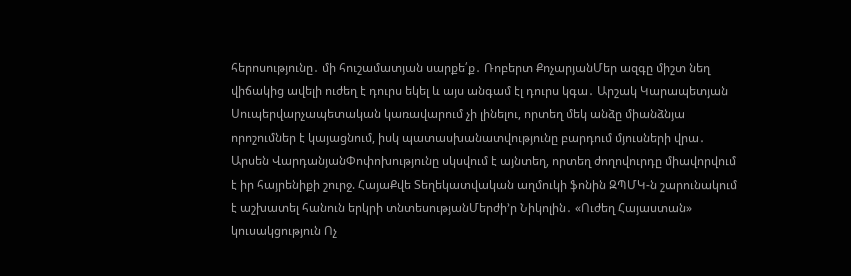հերոսությունը․ մի հուշամատյան սարքե՛ք․ Ռոբերտ ՔոչարյանՄեր ազգը միշտ նեղ վիճակից ավելի ուժեղ է դուրս եկել և այս անգամ էլ դուրս կգա․ Արշակ Կարապետյան Սուպերվարչապետական կառավարում չի լինելու, որտեղ մեկ անձը միանձնյա որոշումներ է կայացնում, իսկ պատասխանատվությունը բարդում մյուսների վրա․ Արսեն ՎարդանյանՓոփոխությունը սկսվում է այնտեղ, որտեղ ժողովուրդը միավորվում է իր հայրենիքի շուրջ. ՀայաՔվե Տեղեկատվական աղմուկի ֆոնին ԶՊՄԿ-ն շարունակում է աշխատել հանուն երկրի տնտեսությանՄերժի’ր Նիկոլին․ «Ուժեղ Հայաստան» կուսակցություն Ոչ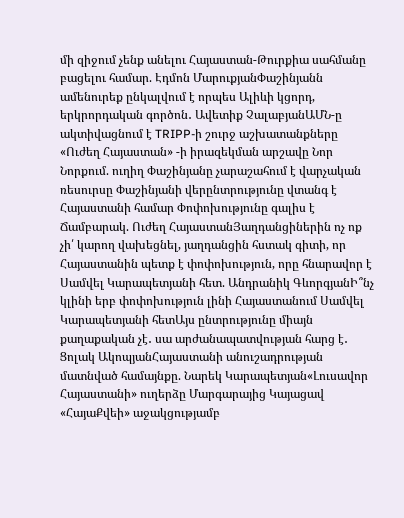մի զիջում չենք անելու Հայաստան-Թուրքիա սահմանը բացելու համար. Էդմոն ՄարուքյանՓաշինյանն ամենուրեք ընկալվում է որպես Ալիևի կցորդ, երկրորդական գործոն․ Ավետիք ՉալաբյանԱՄՆ-ը ակտիվացնում է TRIPP-ի շուրջ աշխատանքները «Ուժեղ Հայաստան» -ի իրազեկման արշավը Նոր Նորքում. ուղիղ Փաշինյանը չարաշահում է վարչական ռեսուրսը Փաշինյանի վերընտրությունը վտանգ է Հայաստանի համար Փոփոխությունը գալիս է Ճամբարակ. Ուժեղ ՀայաստանՅաղդանցիներին ոչ ոք չի՛ կարող վախեցնել, յաղդանցին հստակ գիտի, որ Հայաստանին պետք է փոփոխություն, որը հնարավոր է Սամվել Կարապետյանի հետ. Անդրանիկ ԳևորգյանԻ՞նչ կլինի երբ փոփոխություն լինի Հայաստանում Սամվել Կարապետյանի հետԱյս ընտրությունը միայն քաղաքական չէ․ սա արժանապատվության հարց է․ Ցոլակ ԱկոպյանՀայաստանի անուշադրության մատնված համայնքը. Նարեկ Կարապետյան«Լուսավոր Հայաստանի» ուղերձը Մարգարայից Կայացավ «ՀայաՔվեի» աջակցությամբ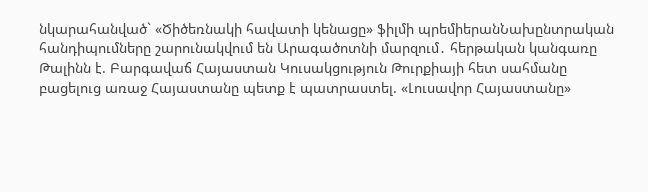նկարահանված` «Ծիծեռնակի հավատի կենացը» ֆիլմի պրեմիերանՆախընտրական հանդիպումները շարունակվում են Արագածոտնի մարզում․ հերթական կանգառը Թալինն է. Բարգավաճ Հայաստան Կուսակցություն Թուրքիայի հետ սահմանը բացելուց առաջ Հայաստանը պետք է պատրաստել. «Լուսավոր Հայաստանը»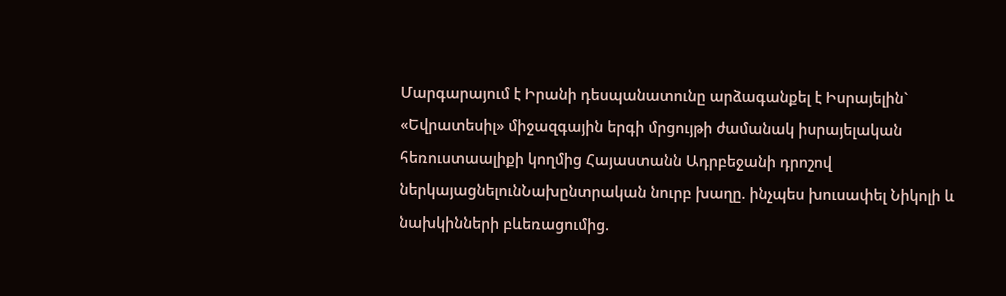Մարգարայում է Իրանի դեսպանատունը արձագանքել է Իսրայելին` «Եվրատեսիլ» միջազգային երգի մրցույթի ժամանակ իսրայելական հեռուստաալիքի կողմից Հայաստանն Ադրբեջանի դրոշով ներկայացնելունՆախընտրական նուրբ խաղը. ինչպես խուսափել Նիկոլի և նախկինների բևեռացումից.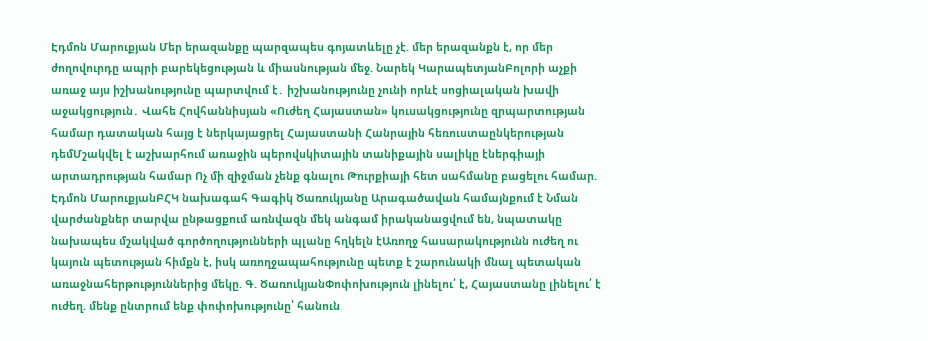Էդմոն Մարուքյան Մեր երազանքը պարզապես գոյատևելը չէ. մեր երազանքն է, որ մեր ժողովուրդը ապրի բարեկեցության և միասնության մեջ. Նարեկ ԿարապետյանԲոլորի աչքի առաջ այս իշխանությունը պարտվում է․ իշխանությունը չունի որևէ սոցիալական խավի աջակցություն․ Վահե Հովհաննիսյան «Ուժեղ Հայաստան» կուսակցությունը զրպարտության համար դատական հայց է ներկայացրել Հայաստանի Հանրային հեռուստաընկերության դեմՄշակվել է աշխարհում առաջին պերովսկիտային տանիքային սալիկը էներգիայի արտադրության համար Ոչ մի զիջման չենք գնալու Թուրքիայի հետ սահմանը բացելու համար. Էդմոն ՄարուքյանԲՀԿ նախագահ Գագիկ Ծառուկյանը Արագածավան համայնքում է Նման վարժանքներ տարվա ընթացքում առնվազն մեկ անգամ իրականացվում են, նպատակը նախապես մշակված գործողությունների պլանը հղկելն էԱռողջ հասարակությունն ուժեղ ու կայուն պետության հիմքն է, իսկ առողջապահությունը պետք է շարունակի մնալ պետական առաջնահերթություններից մեկը. Գ. ԾառուկյանՓոփոխություն լինելու՛ է, Հայաստանը լինելու՛ է ուժեղ. մենք ընտրում ենք փոփոխությունը՝ հանուն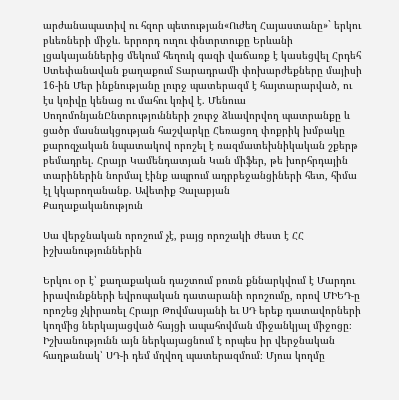արժանապատիվ ու հզոր պետության«Ուժեղ Հայաստանը»` երկու բևեռների միջև. երրորդ ուղու փնտրտուքը Երևանի լցակայաններից մեկում հեղուկ գազի վաճառք է կասեցվել Հրդեհ Ստեփանավան քաղաքում Տարադրամի փոխարժեքները մայիսի 16-ին Մեր ինքնությանը լուրջ պատերազմ է հայտարարված, ու էս կռիվը կենաց ու մահու կռիվ է. Մենուա ՍողոմոնյանԸնտրությունների շուրջ ձևավորվող պատրանքը և ցածր մասնակցության հաշվարկը Հեռացող փոքրիկ խմբակը քարոզչական նպատակով որոշել է ռազմատեխնիկական շքերթ բեմադրել. Հրայր Կամենդատյան Կան միֆեր, թե խորհրդային տարիներին նորմալ էինք ապրում ադրբեջանցիների հետ, հիմա էլ կկարողանանք. Ավետիք Չալաբյան
Քաղաքականություն

Սա վերջնական որոշում չէ, բայց որոշակի ժեստ է ՀՀ իշխանություններին

Երկու օր է՝ քաղաքական դաշտում բուռն քննարկվում է Մարդու իրավունքների եվրոպական դատարանի որոշումը, որով ՄԻԵԴ-ը որոշեց չկիրառել Հրայր Թովմասյանի եւ ՍԴ երեք դատավորների կողմից ներկայացված հայցի ապահովման միջանկյալ միջոցը։ Իշխանությունն այն ներկայացնում է որպես իր վերջնական հաղթանակ՝ ՍԴ-ի դեմ մղվող պատերազմում։ Մյուս կողմը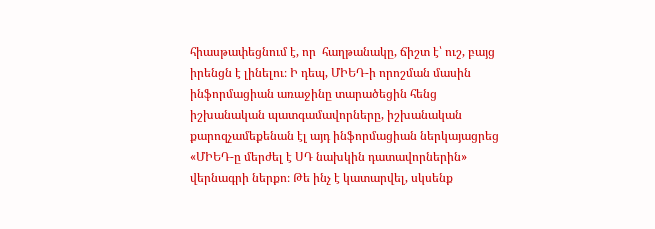հիասթափեցնում է, որ  հաղթանակը, ճիշտ է՝ ուշ, բայց իրենցն է լինելու։ Ի դեպ, ՄԻԵԴ-ի որոշման մասին ինֆորմացիան առաջինը տարածեցին հենց իշխանական պատգամավորները, իշխանական քարոզչամեքենան էլ այդ ինֆորմացիան ներկայացրեց «ՄԻԵԴ-ը մերժել է ՍԴ նախկին դատավորներին» վերնագրի ներքո։ Թե ինչ է կատարվել, սկսենք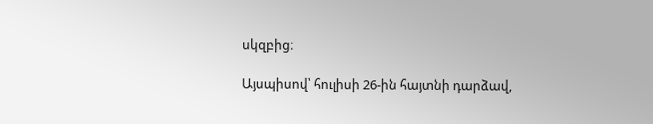սկզբից։

Այսպիսով՝ հուլիսի 26-ին հայտնի դարձավ,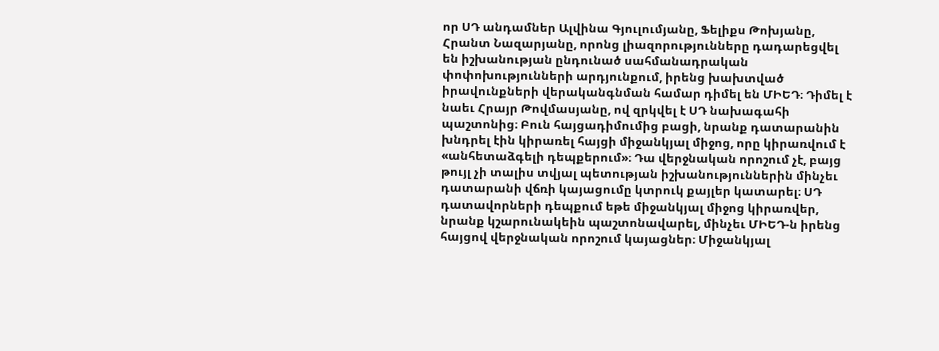որ ՍԴ անդամներ Ալվինա Գյուլումյանը, Ֆելիքս Թոխյանը, Հրանտ Նազարյանը, որոնց լիազորությունները դադարեցվել են իշխանության ընդունած սահմանադրական փոփոխությունների արդյունքում, իրենց խախտված իրավունքների վերականգնման համար դիմել են ՄԻԵԴ։ Դիմել է նաեւ Հրայր Թովմասյանը, ով զրկվել է ՍԴ նախագահի պաշտոնից։ Բուն հայցադիմումից բացի, նրանք դատարանին խնդրել էին կիրառել հայցի միջանկյալ միջոց, որը կիրառվում է «անհետաձգելի դեպքերում»։ Դա վերջնական որոշում չէ, բայց թույլ չի տալիս տվյալ պետության իշխանություններին մինչեւ դատարանի վճռի կայացումը կտրուկ քայլեր կատարել։ ՍԴ դատավորների դեպքում եթե միջանկյալ միջոց կիրառվեր, նրանք կշարունակեին պաշտոնավարել, մինչեւ ՄԻԵԴ-ն իրենց հայցով վերջնական որոշում կայացներ։ Միջանկյալ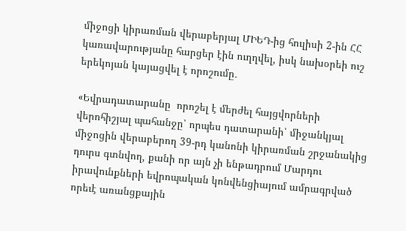միջոցի կիրառման վերաբերյալ ՄԻԵԴ-ից հուլիսի 2-ին ՀՀ կառավարությանը հարցեր էին ուղղվել, իսկ նախօրեի ուշ երեկոյան կայացվել է որոշումը․

«Եվրադատարանը  որոշել է մերժել հայցվորների վերոհիշյալ պահանջը՝ որպես դատարանի՝ միջանկյալ միջոցին վերաբերող 39-րդ կանոնի կիրառման շրջանակից դուրս գտնվող, քանի որ այն չի ենթադրում Մարդու իրավունքների եվրոպական կոնվենցիայում ամրագրված որեւէ առանցքային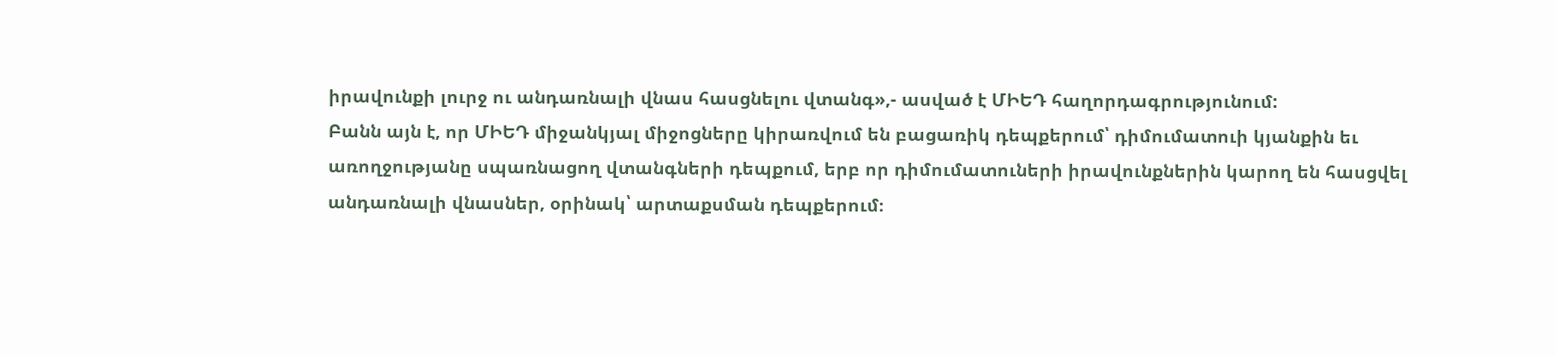իրավունքի լուրջ ու անդառնալի վնաս հասցնելու վտանգ»,- ասված է ՄԻԵԴ հաղորդագրությունում:
Բանն այն է, որ ՄԻԵԴ միջանկյալ միջոցները կիրառվում են բացառիկ դեպքերում՝ դիմումատուի կյանքին եւ առողջությանը սպառնացող վտանգների դեպքում, երբ որ դիմումատուների իրավունքներին կարող են հասցվել անդառնալի վնասներ, օրինակ՝ արտաքսման դեպքերում։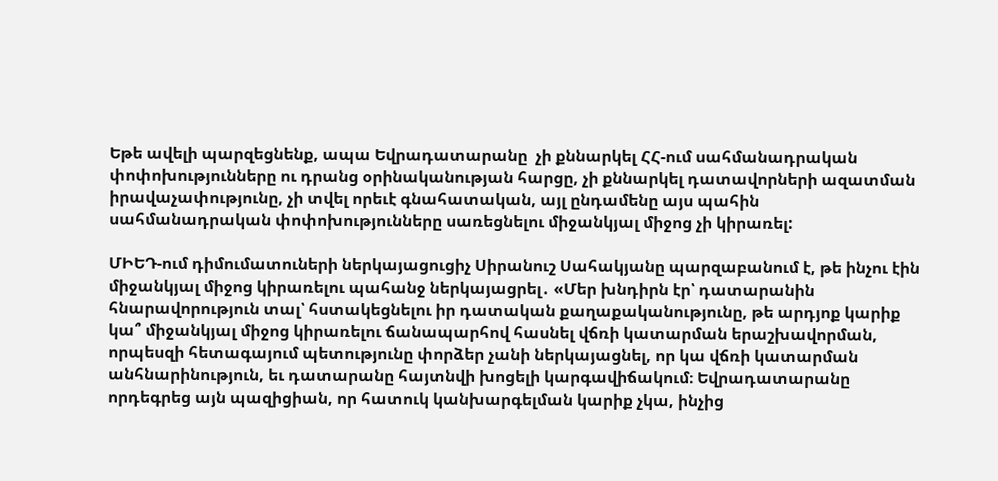Եթե ավելի պարզեցնենք, ապա Եվրադատարանը  չի քննարկել ՀՀ-ում սահմանադրական փոփոխությունները ու դրանց օրինականության հարցը, չի քննարկել դատավորների ազատման իրավաչափությունը, չի տվել որեւէ գնահատական, այլ ընդամենը այս պահին սահմանադրական փոփոխությունները սառեցնելու միջանկյալ միջոց չի կիրառել:

ՄԻԵԴ-ում դիմումատուների ներկայացուցիչ Սիրանուշ Սահակյանը պարզաբանում է, թե ինչու էին միջանկյալ միջոց կիրառելու պահանջ ներկայացրել․ «Մեր խնդիրն էր՝ դատարանին հնարավորություն տալ՝ հստակեցնելու իր դատական քաղաքականությունը, թե արդյոք կարիք կա՞ միջանկյալ միջոց կիրառելու ճանապարհով հասնել վճռի կատարման երաշխավորման, որպեսզի հետագայում պետությունը փորձեր չանի ներկայացնել, որ կա վճռի կատարման անհնարինություն, եւ դատարանը հայտնվի խոցելի կարգավիճակում։ Եվրադատարանը որդեգրեց այն պազիցիան, որ հատուկ կանխարգելման կարիք չկա, ինչից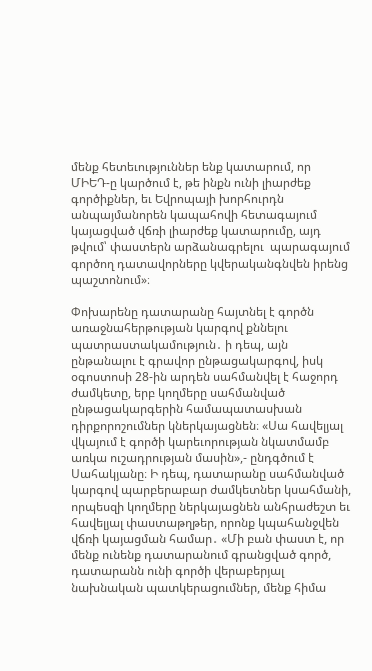մենք հետեւություններ ենք կատարում, որ ՄԻԵԴ-ը կարծում է, թե ինքն ունի լիարժեք գործիքներ, եւ Եվրոպայի խորհուրդն անպայմանորեն կապահովի հետագայում կայացված վճռի լիարժեք կատարումը, այդ թվում՝ փաստերն արձանագրելու  պարագայում գործող դատավորները կվերականգնվեն իրենց պաշտոնում»։

Փոխարենը դատարանը հայտնել է գործն առաջնահերթության կարգով քննելու պատրաստակամություն․ ի դեպ, այն ընթանալու է գրավոր ընթացակարգով, իսկ օգոստոսի 28-ին արդեն սահմանվել է հաջորդ ժամկետը, երբ կողմերը սահմանված ընթացակարգերին համապատասխան դիրքորոշումներ կներկայացնեն։ «Սա հավելյալ վկայում է գործի կարեւորության նկատմամբ առկա ուշադրության մասին»,- ընդգծում է Սահակյանը։ Ի դեպ, դատարանը սահմանված կարգով պարբերաբար ժամկետներ կսահմանի, որպեսզի կողմերը ներկայացնեն անհրաժեշտ եւ հավելյալ փաստաթղթեր, որոնք կպահանջվեն վճռի կայացման համար․ «Մի բան փաստ է, որ մենք ունենք դատարանում գրանցված գործ, դատարանն ունի գործի վերաբերյալ նախնական պատկերացումներ, մենք հիմա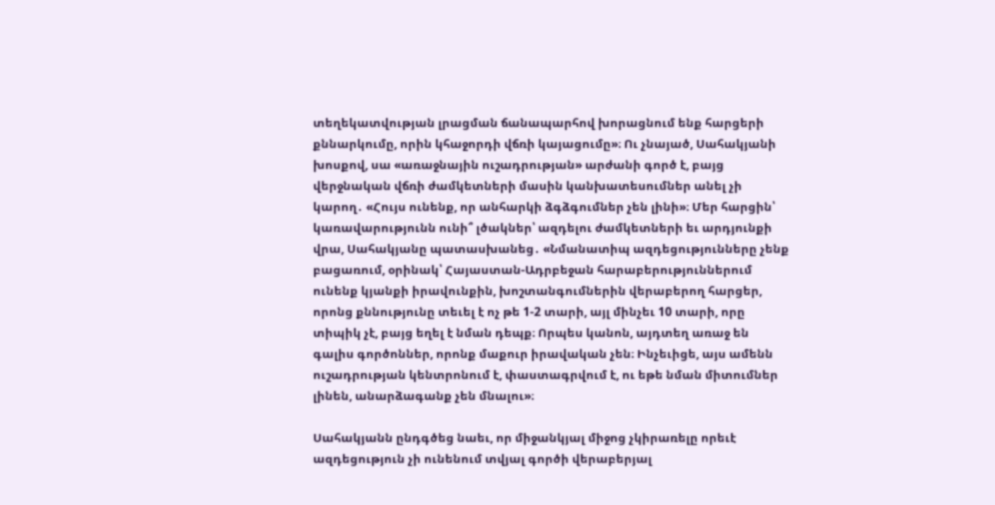տեղեկատվության լրացման ճանապարհով խորացնում ենք հարցերի քննարկումը, որին կհաջորդի վճռի կայացումը»։ Ու չնայած, Սահակյանի խոսքով, սա «առաջնային ուշադրության» արժանի գործ է, բայց վերջնական վճռի ժամկետների մասին կանխատեսումներ անել չի կարող․ «Հույս ունենք, որ անհարկի ձգձգումներ չեն լինի»։ Մեր հարցին՝ կառավարությունն ունի՞ լծակներ՝ ազդելու ժամկետների եւ արդյունքի վրա, Սահակյանը պատասխանեց․ «Նմանատիպ ազդեցությունները չենք բացառում, օրինակ՝ Հայաստան-Ադրբեջան հարաբերություններում ունենք կյանքի իրավունքին, խոշտանգումներին վերաբերող հարցեր, որոնց քննությունը տեւել է ոչ թե 1-2 տարի, այլ մինչեւ 10 տարի, որը տիպիկ չէ, բայց եղել է նման դեպք։ Որպես կանոն, այդտեղ առաջ են գալիս գործոններ, որոնք մաքուր իրավական չեն։ Ինչեւիցե, այս ամենն ուշադրության կենտրոնում է, փաստագրվում է, ու եթե նման միտումներ լինեն, անարձագանք չեն մնալու»։

Սահակյանն ընդգծեց նաեւ, որ միջանկյալ միջոց չկիրառելը որեւէ ազդեցություն չի ունենում տվյալ գործի վերաբերյալ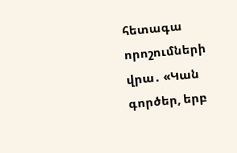հետագա որոշումների վրա․ «Կան գործեր, երբ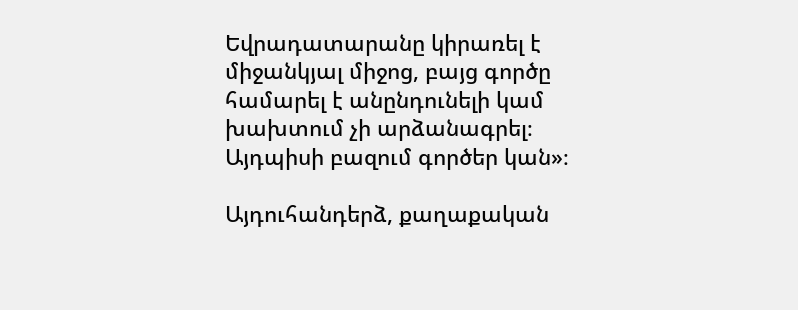Եվրադատարանը կիրառել է միջանկյալ միջոց, բայց գործը համարել է անընդունելի կամ խախտում չի արձանագրել։ Այդպիսի բազում գործեր կան»։

Այդուհանդերձ, քաղաքական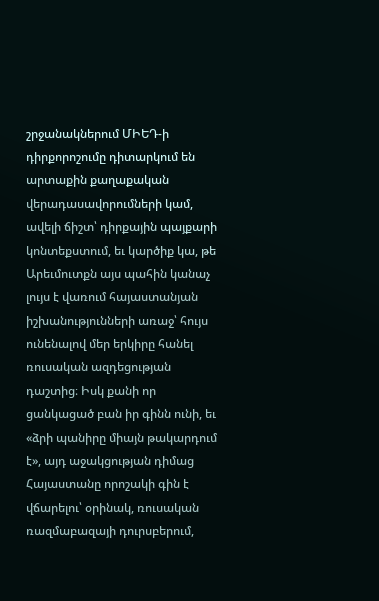շրջանակներում ՄԻԵԴ-ի դիրքորոշումը դիտարկում են արտաքին քաղաքական վերադասավորումների կամ, ավելի ճիշտ՝ դիրքային պայքարի կոնտեքստում, եւ կարծիք կա, թե Արեւմուտքն այս պահին կանաչ լույս է վառում հայաստանյան իշխանությունների առաջ՝ հույս ունենալով մեր երկիրը հանել ռուսական ազդեցության դաշտից։ Իսկ քանի որ ցանկացած բան իր գինն ունի, եւ «ձրի պանիրը միայն թակարդում է», այդ աջակցության դիմաց Հայաստանը որոշակի գին է վճարելու՝ օրինակ, ռուսական ռազմաբազայի դուրսբերում,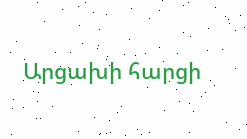Արցախի հարցի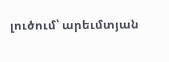լուծում՝ արեւմտյան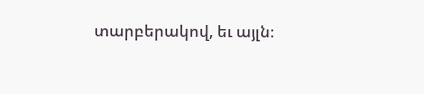տարբերակով, եւ այլն։